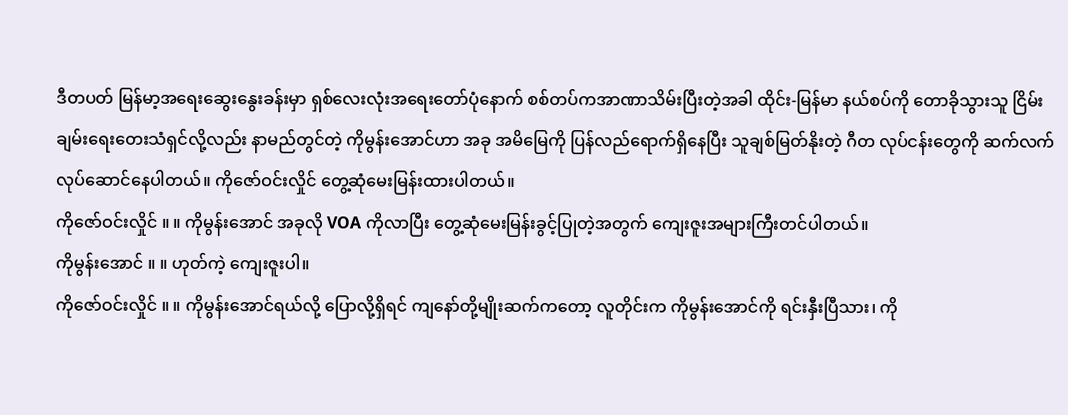ဒီတပတ် မြန်မာ့အရေးဆွေးနွေးခန်းမှာ ရှစ်လေးလုံးအရေးတော်ပုံနောက် စစ်တပ်ကအာဏာသိမ်းပြီးတဲ့အခါ ထိုင်း-မြန်မာ နယ်စပ်ကို တောခိုသွားသူ ငြိမ်းချမ်းရေးတေးသံရှင်လို့လည်း နာမည်တွင်တဲ့ ကိုမွန်းအောင်ဟာ အခု အမိမြေကို ပြန်လည်ရောက်ရှိနေပြီး သူချစ်မြတ်နိုးတဲ့ ဂီတ လုပ်ငန်းတွေကို ဆက်လက်လုပ်ဆောင်နေပါတယ်။ ကိုဇော်ဝင်းလှိုင် တွေ့ဆုံမေးမြန်းထားပါတယ်။
ကိုဇော်ဝင်းလှိုင် ။ ။ ကိုမွန်းအောင် အခုလို VOA ကိုလာပြီး တွေ့ဆုံမေးမြန်းခွင့်ပြုတဲ့အတွက် ကျေးဇူးအများကြီးတင်ပါတယ်။
ကိုမွန်းအောင် ။ ။ ဟုတ်ကဲ့ ကျေးဇူးပါ။
ကိုဇော်ဝင်းလှိုင် ။ ။ ကိုမွန်းအောင်ရယ်လို့ ပြောလို့ရှိရင် ကျနော်တို့မျိုးဆက်ကတော့ လူတိုင်းက ကိုမွန်းအောင်ကို ရင်းနှီးပြီသား၊ ကို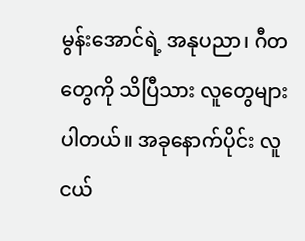မွန်းအောင်ရဲ့ အနုပညာ၊ ဂီတတွေကို သိပြီသား လူတွေများပါတယ်။ အခုနောက်ပိုင်း လူငယ်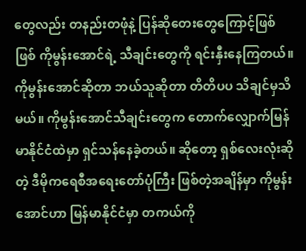တွေလည်း တနည်းတဖုံနဲ့ ပြန်ဆိုတေးတွေကြောင့်ဖြစ်ဖြစ် ကိုမွန်းအောင်ရဲ့ သီချင်းတွေကို ရင်းနှီးနေကြတယ်။ ကိုမွန်းအောင်ဆိုတာ ဘယ်သူဆိုတာ တိတိပပ သိချင်မှသိမယ်။ ကိုမွန်းအောင်သီချင်းတွေက တောက်လျှောက်မြန်မာနိုင်ငံထဲမှာ ရှင်သန်နေခဲ့တယ်။ ဆိုတော့ ရှစ်လေးလုံးဆိုတဲ့ ဒီမိုကရေစီအရေးတော်ပုံကြီး ဖြစ်တဲ့အချိန်မှာ ကိုမွန်းအောင်ဟာ မြန်မာနိုင်ငံမှာ တကယ်ကို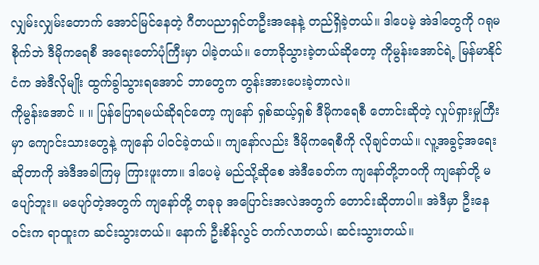လျှမ်းလျှမ်းတောက် အောင်မြင်နေတဲ့ ဂီတပညာရှင်တဦးအနေနဲ့ တည်ရှိခဲ့တယ်။ ဒါပေမဲ့ အဲဒါတွေကို ဂရုမစိုက်ဘဲ ဒီမိုကရေစီ အရေးတော်ပုံကြီးမှာ ပါခဲ့တယ်။ တောခိုသွားခဲ့တယ်ဆိုတော့ ကိုမွန်းအောင်ရဲ့ မြန်မာနိုင်ငံက အဲဒီလိုမျိုး ထွက်ခွါသွားရအောင် ဘာတွေက တွန်းအားပေးခဲ့တာလဲ။
ကိုမွန်းအောင် ။ ။ ပြန်ပြောရမယ်ဆိုရင်တော့ ကျနော် ရှစ်ဆယ့်ရှစ် ဒီမိုကရေစီ တောင်းဆိုတဲ့ လှုပ်ရှားမှုကြီးမှာ ကျောင်းသားတွေနဲ့ ကျနော် ပါဝင်ခဲ့တယ်။ ကျနော်လည်း ဒီမိုကရေစီကို လိုချင်တယ်။ လူ့အခွင့်အရေးဆိုတာကို အဲဒီအခါကြမှ ကြားဖူးတာ။ ဒါပေမဲ့ မည်သို့ဆိုစေ အဲဒီခေတ်က ကျနော်တို့ဘဝကို ကျနော်တို့ မပျော်ဘူး။ မပျော်တဲ့အတွက် ကျနော်တို့ တခုခု အပြောင်းအလဲအတွက် တောင်းဆိုတာပါ။ အဲဒီမှာ ဦးနေဝင်းက ရာထူးက ဆင်းသွားတယ်။ နောက် ဦးစိန်လွင် တက်လာတယ်၊ ဆင်းသွားတယ်။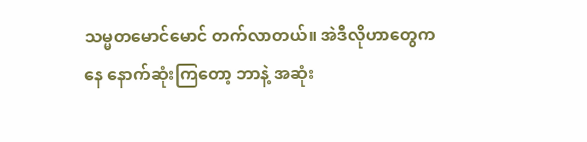သမ္မတမောင်မောင် တက်လာတယ်။ အဲဒီလိုဟာတွေကနေ နောက်ဆုံးကြတော့ ဘာနဲ့ အဆုံး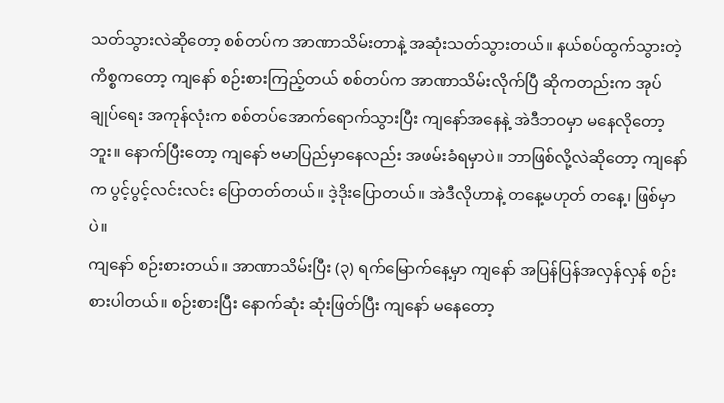သတ်သွားလဲဆိုတော့ စစ်တပ်က အာဏာသိမ်းတာနဲ့ အဆုံးသတ်သွားတယ်။ နယ်စပ်ထွက်သွားတဲ့ ကိစ္စကတော့ ကျနော် စဉ်းစားကြည့်တယ် စစ်တပ်က အာဏာသိမ်းလိုက်ပြီ ဆိုကတည်းက အုပ်ချုပ်ရေး အကုန်လုံးက စစ်တပ်အောက်ရောက်သွားပြီး ကျနော်အနေနဲ့ အဲဒီဘဝမှာ မနေလိုတော့ဘူး။ နောက်ပြီးတော့ ကျနော် ဗမာပြည်မှာနေလည်း အဖမ်းခံရမှာပဲ။ ဘာဖြစ်လို့လဲဆိုတော့ ကျနော်က ပွင့်ပွင့်လင်းလင်း ပြောတတ်တယ်။ ဒဲ့ဒိုးပြောတယ်။ အဲဒီလိုဟာနဲ့ တနေ့မဟုတ် တနေ့၊ ဖြစ်မှာပဲ။
ကျနော် စဉ်းစားတယ်။ အာဏာသိမ်းပြီး (၃) ရက်မြောက်နေ့မှာ ကျနော် အပြန်ပြန်အလှန်လှန် စဉ်းစားပါတယ်။ စဉ်းစားပြီး နောက်ဆုံး ဆုံးဖြတ်ပြီး ကျနော် မနေတော့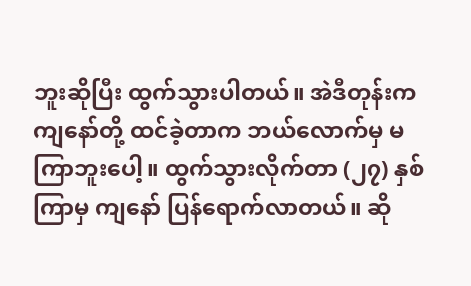ဘူးဆိုပြီး ထွက်သွားပါတယ်။ အဲဒီတုန်းက ကျနော်တို့ ထင်ခဲ့တာက ဘယ်လောက်မှ မကြာဘူးပေါ့။ ထွက်သွားလိုက်တာ (၂၇) နှစ်ကြာမှ ကျနော် ပြန်ရောက်လာတယ်။ ဆို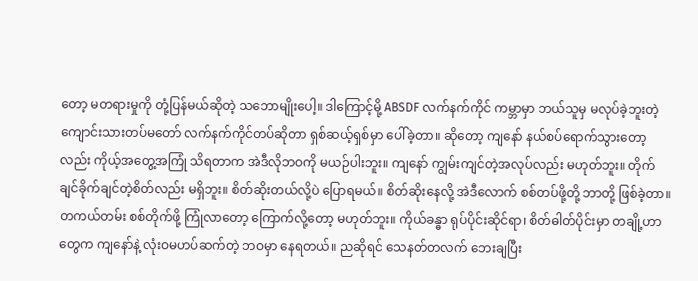တော့ မတရားမှုကို တုံ့ပြန်မယ်ဆိုတဲ့ သဘောမျိုးပေါ့။ ဒါကြောင့်မို့ ABSDF လက်နက်ကိုင် ကမ္ဘာမှာ ဘယ်သူမှ မလုပ်ခဲ့ဘူးတဲ့ ကျောင်းသားတပ်မတော် လက်နက်ကိုင်တပ်ဆိုတာ ရှစ်ဆယ့်ရှစ်မှာ ပေါ်ခဲ့တာ။ ဆိုတော့ ကျနော် နယ်စပ်ရောက်သွားတော့လည်း ကိုယ့်အတွေ့အကြုံ သိရတာက အဲဒီလိုဘဝကို မယဉ်ပါးဘူး။ ကျနော် ကျွမ်းကျင်တဲ့အလုပ်လည်း မဟုတ်ဘူး။ တိုက်ချင်ခိုက်ချင်တဲ့စိတ်လည်း မရှိဘူး။ စိတ်ဆိုးတယ်လို့ပဲ ပြောရမယ်။ စိတ်ဆိုးနေလို့ အဲဒီလောက် စစ်တပ်ဖို့တို့ ဘာတို့ ဖြစ်ခဲ့တာ။ တကယ်တမ်း စစ်တိုက်ဖို့ ကြုံလာတော့ ကြောက်လို့တော့ မဟုတ်ဘူး။ ကိုယ်ခန္ဓာ ရုပ်ပိုင်းဆိုင်ရာ၊ စိတ်ဓါတ်ပိုင်းမှာ တချို့ဟာတွေက ကျနော်နဲ့ လုံးဝမဟပ်ဆက်တဲ့ ဘဝမှာ နေရတယ်။ ညဆိုရင် သေနတ်တလက် ဘေးချပြီး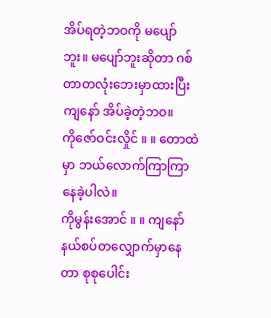အိပ်ရတဲ့ဘဝကို မပျော်ဘူး။ မပျော်ဘူးဆိုတာ ဂစ်တာတလုံးဘေးမှာထားပြီး ကျနော် အိပ်ခဲ့တဲ့ဘဝ။
ကိုဇော်ဝင်းလှိုင် ။ ။ တောထဲမှာ ဘယ်လောက်ကြာကြာ နေခဲ့ပါလဲ။
ကိုမွန်းအောင် ။ ။ ကျနော် နယ်စပ်တလျှောက်မှာနေတာ စုစုပေါင်း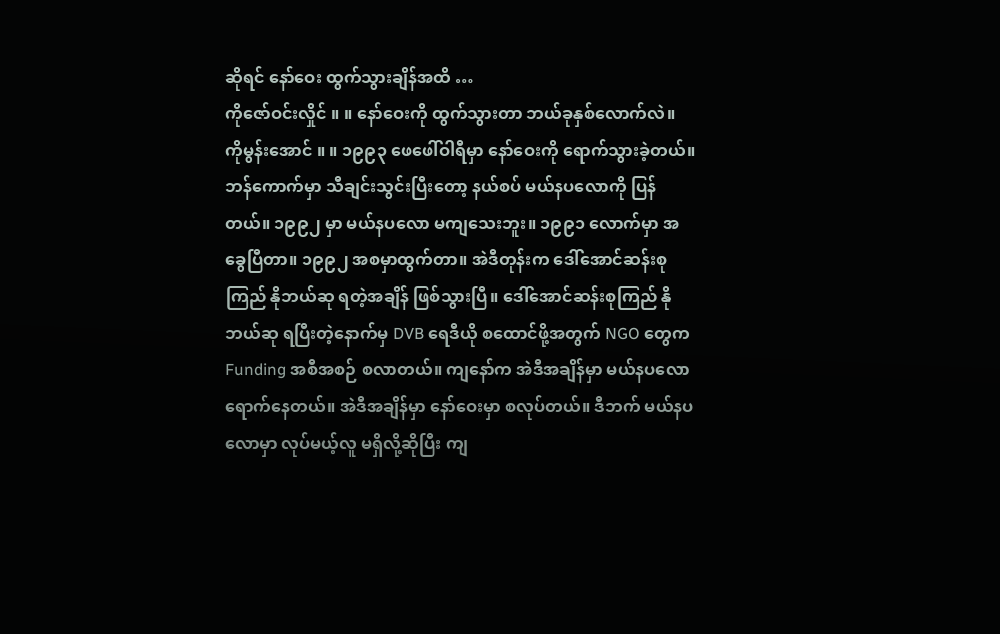ဆိုရင် နော်ဝေး ထွက်သွားချိန်အထိ …
ကိုဇော်ဝင်းလှိုင် ။ ။ နော်ဝေးကို ထွက်သွားတာ ဘယ်ခုနှစ်လောက်လဲ။
ကိုမွန်းအောင် ။ ။ ၁၉၉၃ ဖေဖေါ်ဝါရီမှာ နော်ဝေးကို ရောက်သွားခဲ့တယ်။ ဘန်ကောက်မှာ သီချင်းသွင်းပြီးတော့ နယ်စပ် မယ်နပလောကို ပြန်တယ်။ ၁၉၉၂ မှာ မယ်နပလော မကျသေးဘူး။ ၁၉၉၁ လောက်မှာ အခွေပြီတာ။ ၁၉၉၂ အစမှာထွက်တာ။ အဲဒီတုန်းက ဒေါ်အောင်ဆန်းစုကြည် နိုဘယ်ဆု ရတဲ့အချိန် ဖြစ်သွားပြီ။ ဒေါ်အောင်ဆန်းစုကြည် နိုဘယ်ဆု ရပြီးတဲ့နောက်မှ DVB ရေဒီယို စထောင်ဖို့အတွက် NGO တွေက Funding အစီအစဉ် စလာတယ်။ ကျနော်က အဲဒီအချိန်မှာ မယ်နပလော ရောက်နေတယ်။ အဲဒီအချိန်မှာ နော်ဝေးမှာ စလုပ်တယ်။ ဒီဘက် မယ်နပလောမှာ လုပ်မယ့်လူ မရှိလို့ဆိုပြီး ကျ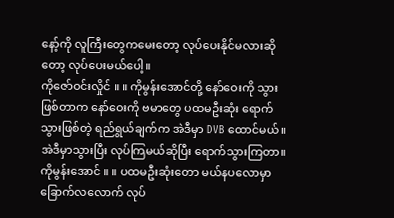နော့်ကို လူကြီးတွေကမေးတော့ လုပ်ပေးနိုင်မလားဆိုတော့ လုပ်ပေးမယ်ပေါ့။
ကိုဇော်ဝင်းလှိုင် ။ ။ ကိုမွန်းအောင်တို့ နော်ဝေးကို သွားဖြစ်တာက နော်ဝေးကို ဗမာတွေ ပထမဦးဆုံး ရောက်သွားဖြစ်တဲ့ ရည်ရွယ်ချက်က အဲဒီမှာ DVB ထောင်မယ်။ အဲဒီမှာသွားပြီး လုပ်ကြမယ်ဆိုပြီး ရောက်သွားကြတာ။
ကိုမွန်းအောင် ။ ။ ပထမဦးဆုံးတော မယ်နပလောမှာ ခြောက်လလောက် လုပ်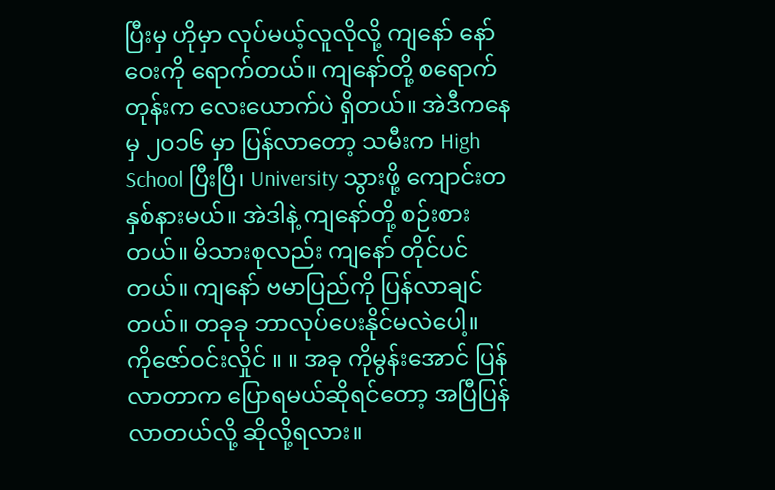ပြီးမှ ဟိုမှာ လုပ်မယ့်လူလိုလို့ ကျနော် နော်ဝေးကို ရောက်တယ်။ ကျနော်တို့ စရောက်တုန်းက လေးယောက်ပဲ ရှိတယ်။ အဲဒီကနေမှ ၂၀၁၆ မှာ ပြန်လာတော့ သမီးက High School ပြီးပြီ၊ University သွားဖို့ ကျောင်းတနှစ်နားမယ်။ အဲဒါနဲ့ ကျနော်တို့ စဉ်းစားတယ်။ မိသားစုလည်း ကျနော် တိုင်ပင်တယ်။ ကျနော် ဗမာပြည်ကို ပြန်လာချင်တယ်။ တခုခု ဘာလုပ်ပေးနိုင်မလဲပေါ့။
ကိုဇော်ဝင်းလှိုင် ။ ။ အခု ကိုမွန်းအောင် ပြန်လာတာက ပြောရမယ်ဆိုရင်တော့ အပြီပြန်လာတယ်လို့ ဆိုလို့ရလား။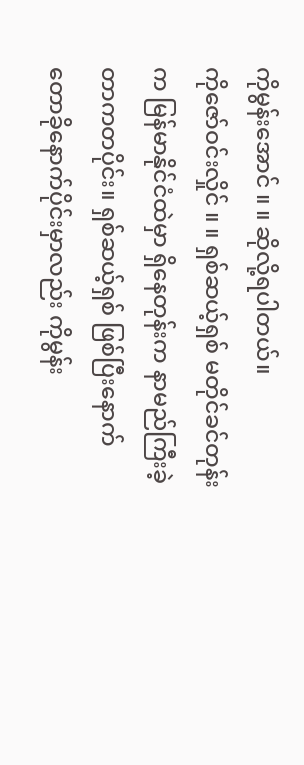ကိုမွန်းအောင် ။ ။ ဆိုလို့ရပါတယ်။
ကိုဇော်ဝင်းလှိုင် ။ ။ ရှစ်ဆယ့်ရှစ် မတိုင်ခင်တုန်းက မြန်မာနိုင်ငံထဲမှာ ရှိနေတုန်းက နာမည်ကြီးခဲ့တာကတပိုင်း။ ရှစ်ဆယ့်ရှစ် ဖြစ်ပြီးနောက် တောခိုနောက်ပိုင်းမှာလည်း ကိုမွန်း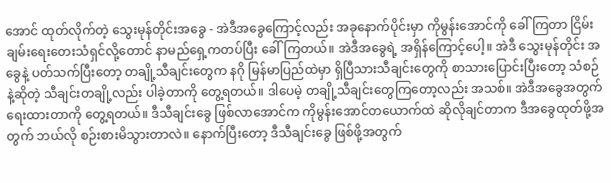အောင် ထုတ်လိုက်တဲ့ သွေးမုန်တိုင်းအခွေ - အဲဒီအခွေကြောင့်လည်း အခုနောက်ပိုင်းမှာ ကိုမွန်းအောင်ကို ခေါ်ကြတာ ငြိမ်းချမ်းရေးတေးသံရှင်လို့တောင် နာမည်ရှေ့ကတပ်ပြီး ခေါ်ကြတယ်။ အဲဒီအခွေရဲ့ အရှိန်ကြောင့်ပေါ့။ အဲဒီ သွေးမုန်တိုင်း အခွေနဲ့ ပတ်သက်ပြီးတော့ တချို့သီချင်းတွေက နဂို မြန်မာပြည်ထဲမှာ ရှိပြီသားသီချင်းတွေကို စာသားပြောင်းပြီးတော့ သံစဉ်နဲ့ဆိုတဲ့ သီချင်းတချို့လည်း ပါခဲ့တာကို တွေ့ရတယ်။ ဒါပေမဲ့ တချို့သီချင်းတွေကြတော့လည်း အသစ်။ အဲဒီအခွေအတွက် ရေးထားတာကို တွေ့ရတယ်။ ဒီသီချင်းခွေ ဖြစ်လာအောင်က ကိုမွန်းအောင်တယောက်ထဲ ဆိုလိုချင်တာက ဒီအခွေထုတ်ဖို့အတွက် ဘယ်လို စဉ်းစားမိသွားတာလဲ။ နောက်ပြီးတော့ ဒီသီချင်းခွေ ဖြစ်ဖို့အတွက်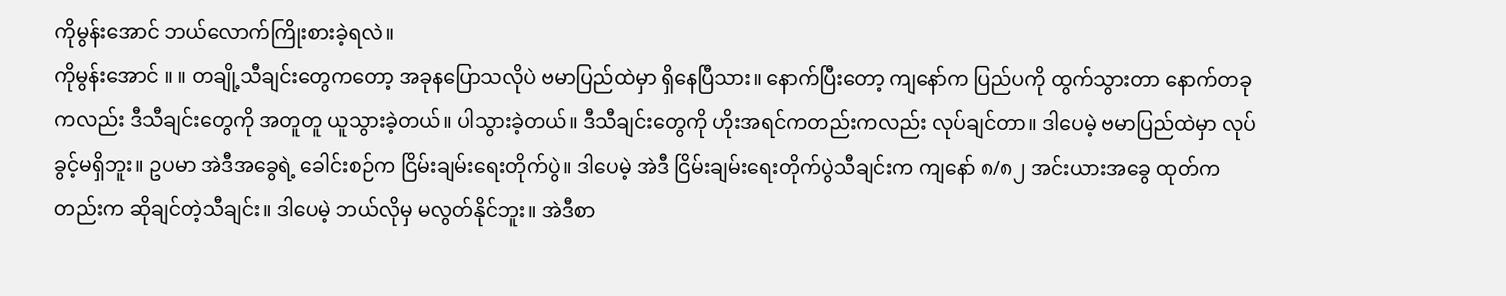ကိုမွန်းအောင် ဘယ်လောက်ကြိုးစားခဲ့ရလဲ။
ကိုမွန်းအောင် ။ ။ တချို့သီချင်းတွေကတော့ အခုနပြောသလိုပဲ ဗမာပြည်ထဲမှာ ရှိနေပြီသား။ နောက်ပြီးတော့ ကျနော်က ပြည်ပကို ထွက်သွားတာ နောက်တခုကလည်း ဒီသီချင်းတွေကို အတူတူ ယူသွားခဲ့တယ်။ ပါသွားခဲ့တယ်။ ဒီသီချင်းတွေကို ဟိုးအရင်ကတည်းကလည်း လုပ်ချင်တာ။ ဒါပေမဲ့ ဗမာပြည်ထဲမှာ လုပ်ခွင့်မရှိဘူး။ ဥပမာ အဲဒီအခွေရဲ့ ခေါင်းစဉ်က ငြိမ်းချမ်းရေးတိုက်ပွဲ။ ဒါပေမဲ့ အဲဒီ ငြိမ်းချမ်းရေးတိုက်ပွဲသီချင်းက ကျနော် ၈/၈၂ အင်းယားအခွေ ထုတ်ကတည်းက ဆိုချင်တဲ့သီချင်း။ ဒါပေမဲ့ ဘယ်လိုမှ မလွတ်နိုင်ဘူး။ အဲဒီစာ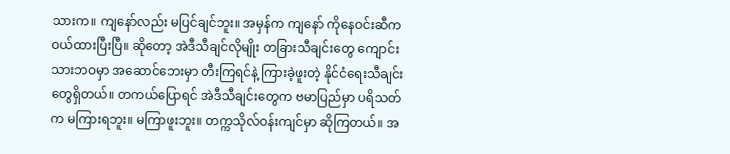သားက။ ကျနော်လည်း မပြင်ချင်ဘူး။ အမှန်က ကျနော် ကိုနေဝင်းဆီက ဝယ်ထားပြီးပြီ။ ဆိုတော့ အဲဒီသီချင်လိုမျိုး တခြားသီချင်းတွေ ကျောင်းသားဘဝမှာ အဆောင်ဘေးမှာ တီးကြရင်နဲ့ ကြားခဲ့ဖူးတဲ့ နိုင်ငံရေးသီချင်းတွေရှိတယ်။ တကယ်ပြောရင် အဲဒီသီချင်းတွေက ဗမာပြည်မှာ ပရိသတ်က မကြားရဘူး။ မကြာဖူးဘူး။ တက္ကသိုလ်ဝန်းကျင်မှာ ဆိုကြတယ်။ အ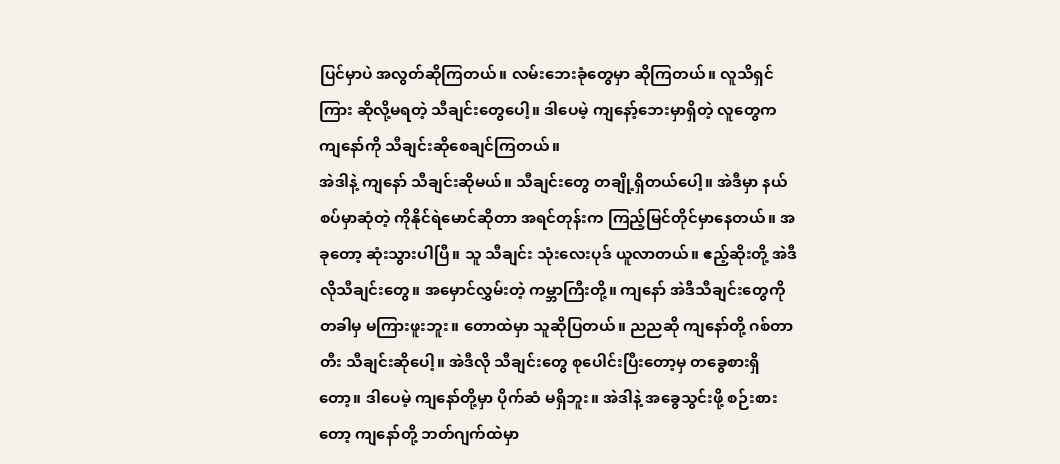ပြင်မှာပဲ အလွတ်ဆိုကြတယ်။ လမ်းဘေးခုံတွေမှာ ဆိုကြတယ်။ လူသိရှင်ကြား ဆိုလို့မရတဲ့ သီချင်းတွေပေါ့။ ဒါပေမဲ့ ကျနော့်ဘေးမှာရှိတဲ့ လူတွေက ကျနော်ကို သီချင်းဆိုစေချင်ကြတယ်။
အဲဒါနဲ့ ကျနော် သီချင်းဆိုမယ်။ သီချင်းတွေ တချို့ရှိတယ်ပေါ့။ အဲဒီမှာ နယ်စပ်မှာဆုံတဲ့ ကိုနိုင်ရဲမောင်ဆိုတာ အရင်တုန်းက ကြည့်မြင်တိုင်မှာနေတယ်။ အခုတော့ ဆုံးသွားပါပြီ။ သူ သီချင်း သုံးလေးပုဒ် ယူလာတယ်။ ဧည့်ဆိုးတို့ အဲဒီလိုသီချင်းတွေ။ အမှောင်လွှမ်းတဲ့ ကမ္ဘာကြီးတို့။ ကျနော် အဲဒီသီချင်းတွေကို တခါမှ မကြားဖူးဘူး။ တောထဲမှာ သူဆိုပြတယ်။ ညညဆို ကျနော်တို့ ဂစ်တာတီး သီချင်းဆိုပေါ့။ အဲဒီလို သီချင်းတွေ စုပေါင်းပြီးတော့မှ တခွေစားရှိတော့။ ဒါပေမဲ့ ကျနော်တို့မှာ ပိုက်ဆံ မရှိဘူး။ အဲဒါနဲ့ အခွေသွင်းဖို့ စဉ်းစားတော့ ကျနော်တို့ ဘတ်ဂျက်ထဲမှာ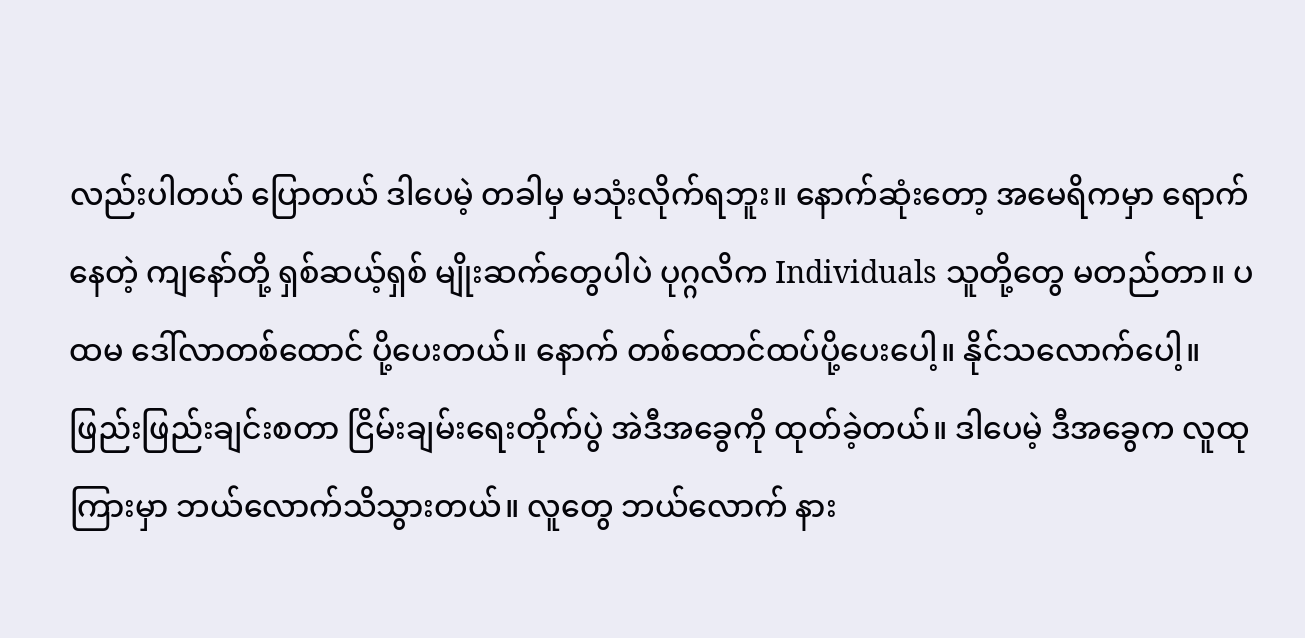လည်းပါတယ် ပြောတယ် ဒါပေမဲ့ တခါမှ မသုံးလိုက်ရဘူး။ နောက်ဆုံးတော့ အမေရိကမှာ ရောက်နေတဲ့ ကျနော်တို့ ရှစ်ဆယ့်ရှစ် မျိုးဆက်တွေပါပဲ ပုဂ္ဂလိက Individuals သူတို့တွေ မတည်တာ။ ပထမ ဒေါ်လာတစ်ထောင် ပို့ပေးတယ်။ နောက် တစ်ထောင်ထပ်ပို့ပေးပေါ့။ နိုင်သလောက်ပေါ့။ ဖြည်းဖြည်းချင်းစတာ ငြိမ်းချမ်းရေးတိုက်ပွဲ အဲဒီအခွေကို ထုတ်ခဲ့တယ်။ ဒါပေမဲ့ ဒီအခွေက လူထုကြားမှာ ဘယ်လောက်သိသွားတယ်။ လူတွေ ဘယ်လောက် နား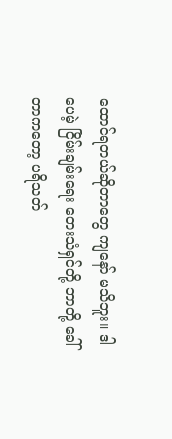ထောင်ရတယ်ဆိုတာတွေ ကျနော် မသိဘူး။ ဒါပေမဲ့ ငြိမ်းချမ်းရေး တေးသံရှင်တို့ ဘာတို့ ခေါ်တာကတော့ ပရိသတ်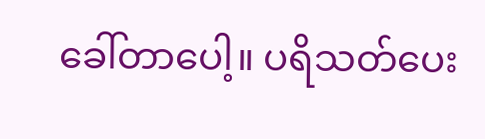ခေါ်တာပေါ့။ ပရိသတ်ပေး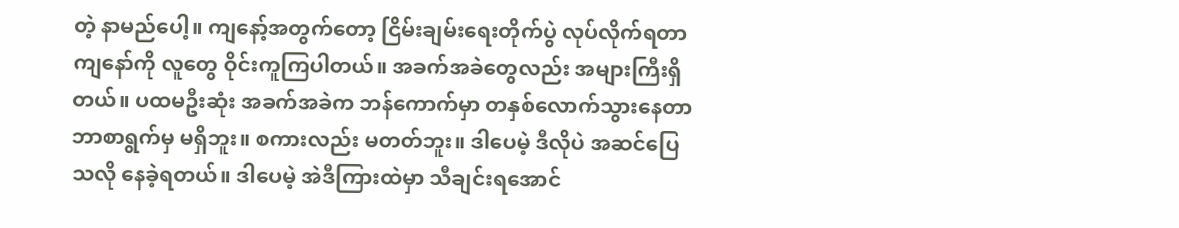တဲ့ နာမည်ပေါ့။ ကျနော့်အတွက်တော့ ငြိမ်းချမ်းရေးတိုက်ပွဲ လုပ်လိုက်ရတာ ကျနော်ကို လူတွေ ဝိုင်းကူကြပါတယ်။ အခက်အခဲတွေလည်း အများကြီးရှိတယ်။ ပထမဦးဆုံး အခက်အခဲက ဘန်ကောက်မှာ တနှစ်လောက်သွားနေတာ ဘာစာရွက်မှ မရှိဘူး။ စကားလည်း မတတ်ဘူး။ ဒါပေမဲ့ ဒီလိုပဲ အဆင်ပြေသလို နေခဲ့ရတယ်။ ဒါပေမဲ့ အဲဒီကြားထဲမှာ သီချင်းရအောင်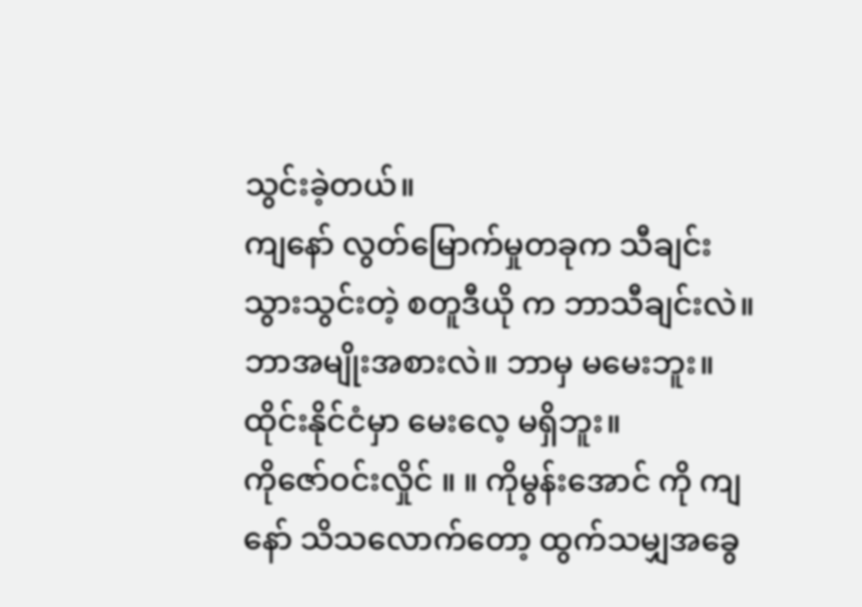သွင်းခဲ့တယ်။
ကျနော် လွတ်မြောက်မှုတခုက သီချင်းသွားသွင်းတဲ့ စတူဒီယို က ဘာသီချင်းလဲ။ ဘာအမျိုးအစားလဲ။ ဘာမှ မမေးဘူး။ ထိုင်းနိုင်ငံမှာ မေးလေ့ မရှိဘူး။
ကိုဇော်ဝင်းလှိုင် ။ ။ ကိုမွန်းအောင် ကို ကျနော် သိသလောက်တော့ ထွက်သမျှအခွေ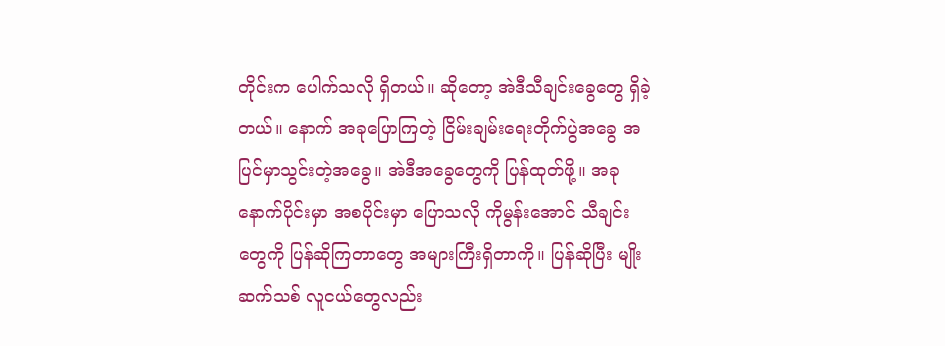တိုင်းက ပေါက်သလို ရှိတယ်။ ဆိုတော့ အဲဒီသီချင်းခွေတွေ ရှိခဲ့တယ်။ နောက် အခုပြောကြတဲ့ ငြိမ်းချမ်းရေးတိုက်ပွဲအခွေ အပြင်မှာသွင်းတဲ့အခွေ။ အဲဒီအခွေတွေကို ပြန်ထုတ်ဖို့။ အခုနောက်ပိုင်းမှာ အစပိုင်းမှာ ပြောသလို ကိုမွန်းအောင် သီချင်းတွေကို ပြန်ဆိုကြတာတွေ အများကြီးရှိတာကို။ ပြန်ဆိုပြီး မျိုးဆက်သစ် လူငယ်တွေလည်း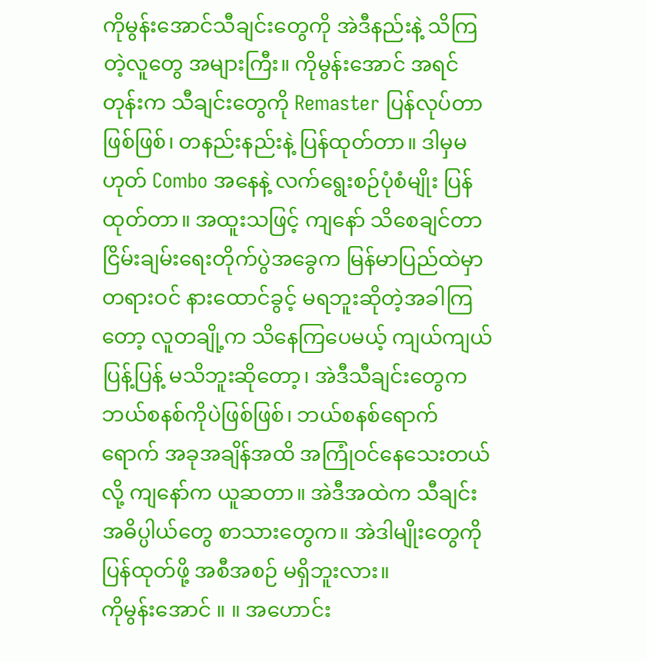ကိုမွန်းအောင်သီချင်းတွေကို အဲဒီနည်းနဲ့ သိကြတဲ့လူတွေ အများကြီး။ ကိုမွန်းအောင် အရင်တုန်းက သီချင်းတွေကို Remaster ပြန်လုပ်တာဖြစ်ဖြစ်၊ တနည်းနည်းနဲ့ ပြန်ထုတ်တာ။ ဒါမှမဟုတ် Combo အနေနဲ့ လက်ရွေးစဉ်ပုံစံမျိုး ပြန်ထုတ်တာ။ အထူးသဖြင့် ကျနော် သိစေချင်တာ ငြိမ်းချမ်းရေးတိုက်ပွဲအခွေက မြန်မာပြည်ထဲမှာ တရားဝင် နားထောင်ခွင့် မရဘူးဆိုတဲ့အခါကြတော့ လူတချို့က သိနေကြပေမယ့် ကျယ်ကျယ်ပြန့်ပြန့် မသိဘူးဆိုတော့၊ အဲဒီသီချင်းတွေက ဘယ်စနစ်ကိုပဲဖြစ်ဖြစ်၊ ဘယ်စနစ်ရောက်ရောက် အခုအချိန်အထိ အကြုံဝင်နေသေးတယ်လို့ ကျနော်က ယူဆတာ။ အဲဒီအထဲက သီချင်းအဓိပ္ပါယ်တွေ စာသားတွေက။ အဲဒါမျိုးတွေကို ပြန်ထုတ်ဖို့ အစီအစဉ် မရှိဘူးလား။
ကိုမွန်းအောင် ။ ။ အဟောင်း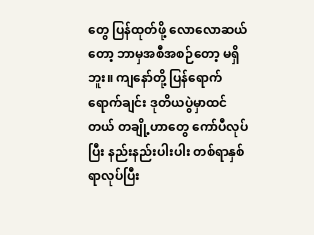တွေ ပြန်ထုတ်ဖို့ လောလောဆယ်တော့ ဘာမှအစီအစဉ်တော့ မရှိဘူး။ ကျနော်တို့ ပြန်ရောက်ရောက်ချင်း ဒုတိယပွဲမှာထင်တယ် တချို့ဟာတွေ ကော်ပီလုပ်ပြီး နည်းနည်းပါးပါး တစ်ရာနှစ်ရာလုပ်ပြီး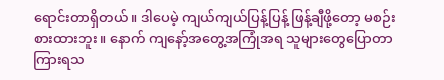ရောင်းတာရှိတယ်။ ဒါပေမဲ့ ကျယ်ကျယ်ပြန့်ပြန့် ဖြန့်ချီဖို့တော့ မစဉ်းစားထားဘူး။ နောက် ကျနော့်အတွေ့အကြုံအရ သူများတွေပြောတာ ကြားရသ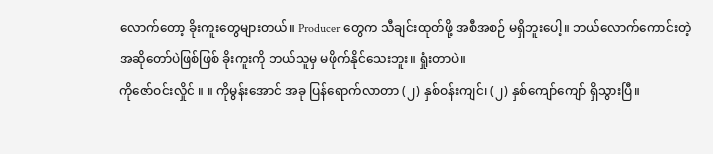လောက်တော့ ခိုးကူးတွေများတယ်။ Producer တွေက သီချင်းထုတ်ဖို့ အစီအစဉ် မရှိဘူးပေါ့။ ဘယ်လောက်ကောင်းတဲ့ အဆိုတော်ပဲဖြစ်ဖြစ် ခိုးကူးကို ဘယ်သူမှ မဖိုက်နိုင်သေးဘူး။ ရှုံးတာပဲ။
ကိုဇော်ဝင်းလှိုင် ။ ။ ကိုမွန်းအောင် အခု ပြန်ရောက်လာတာ (၂) နှစ်ဝန်းကျင်၊ (၂) နှစ်ကျော်ကျော် ရှိသွားပြီ။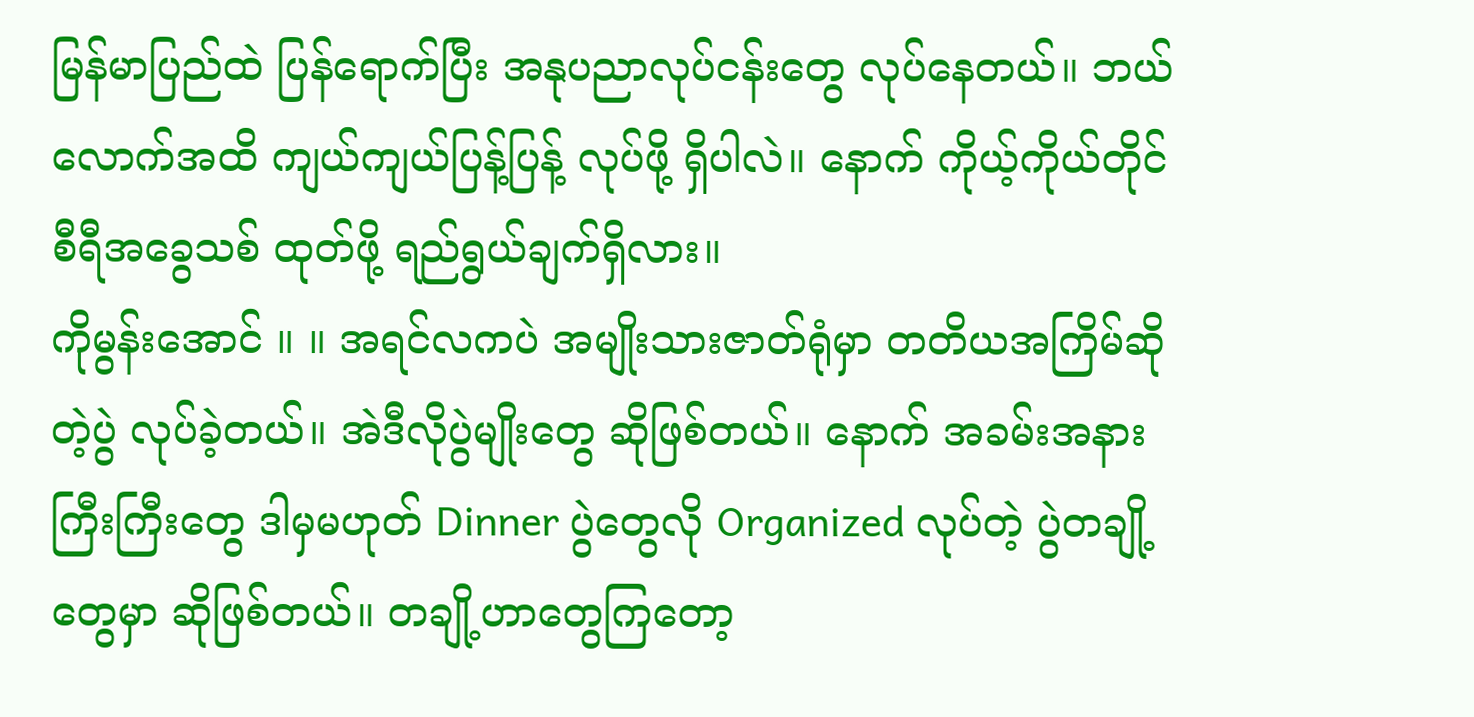မြန်မာပြည်ထဲ ပြန်ရောက်ပြီး အနုပညာလုပ်ငန်းတွေ လုပ်နေတယ်။ ဘယ်လောက်အထိ ကျယ်ကျယ်ပြန့်ပြန့် လုပ်ဖို့ ရှိပါလဲ။ နောက် ကိုယ့်ကိုယ်တိုင် စီရီအခွေသစ် ထုတ်ဖို့ ရည်ရွယ်ချက်ရှိလား။
ကိုမွန်းအောင် ။ ။ အရင်လကပဲ အမျိုးသားဇာတ်ရုံမှာ တတိယအကြိမ်ဆိုတဲ့ပွဲ လုပ်ခဲ့တယ်။ အဲဒီလိုပွဲမျိုးတွေ ဆိုဖြစ်တယ်။ နောက် အခမ်းအနားကြီးကြီးတွေ ဒါမှမဟုတ် Dinner ပွဲတွေလို Organized လုပ်တဲ့ ပွဲတချို့တွေမှာ ဆိုဖြစ်တယ်။ တချို့ဟာတွေကြတော့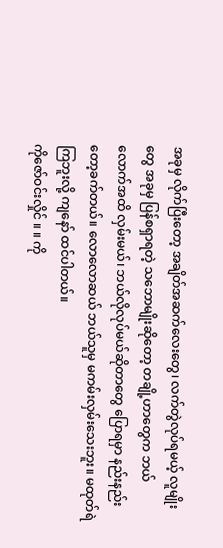အခုမှ လိုက်ပြီးတော့ အချိတ်အဆက်လေးတွေ၊ လက်တွဲလုပ်ရမယ့် လူမျိုးတွေ အခုမှ ပြန်စရှာရတဲ့ သဘောမျိုးဆိုတော့ တချို့ဟာတွေက ဘယ်လောက်အထိ လှမ်းမယ်၊ ဘယ်လိုလုပ်မယ်ဆိုတာတွေ ပြောရမှာ နည်းနည်းတော့ခက်တယ်။ လောလောဆယ် ဘယ်သူမှ မကမ်းလှမ်းသေးဘူး။ မထုတ်ရဲကြဘူးလို့ ကျနော် ထင်ပါတယ်။
ကိုဇော်ဝင်းလှိုင် ။ ။ ကို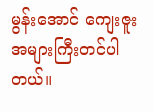မွန်းအောင် ကျေးဇူးအများကြီးတင်ပါတယ်။